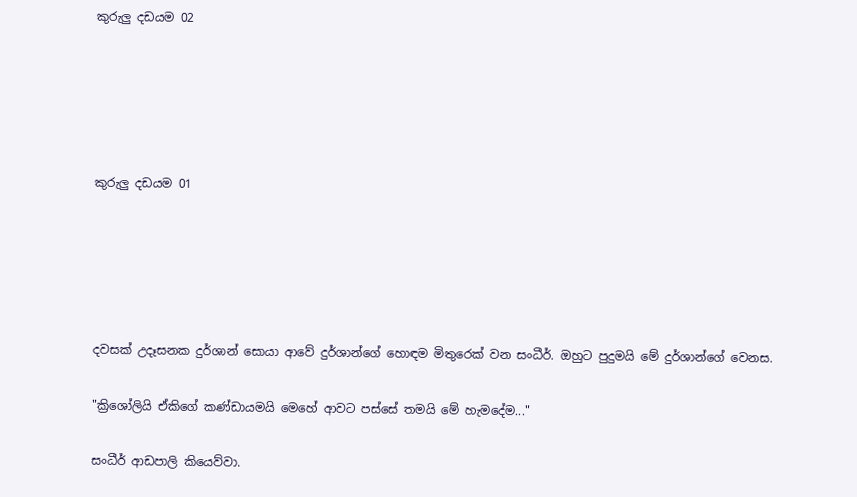කුරුලු දඩයම 02





කුරුලු දඩයම 01





දවසක් උදෑසනක දුර්ශාන් සොයා ආවේ දුර්ශාන්ගේ හොඳම මිතුරෙක් වන සංධීර්. ඔහුට පුදුමයි මේ දුර්ශාන්ගේ වෙනස.

"ක්‍රිශෝලියි ඒකිගේ කණ්ඩායමයි මෙහේ ආවට පස්සේ තමයි මේ හැමදේම..."

සංධීර් ආඩපාලි කියෙව්වා.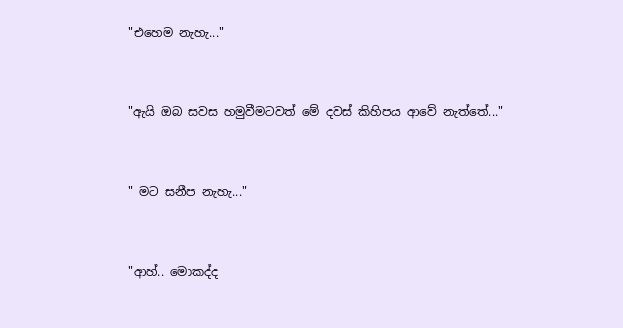"එහෙම නැහැ..."


"ඇයි ඔබ සවස හමුවීමටවත් මේ දවස් කිහිපය ආවේ නැත්තේ..."


" මට සනීප නැහැ..."


"ආහ්.. මොකද්ද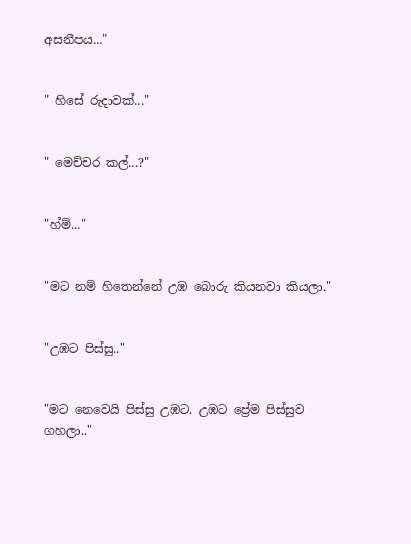අසනීපය..."


" හිසේ රුදාවක්..."


" මෙච්චර කල්...?"


"හ්ම්..."


"මට නම් හිතෙන්නේ උඹ බොරු කියනවා කියලා."


"උඹට පිස්සු.."


"මට නෙවෙයි පිස්සු උඹට. උඹට ප්‍රේම පිස්සුව ගහලා.."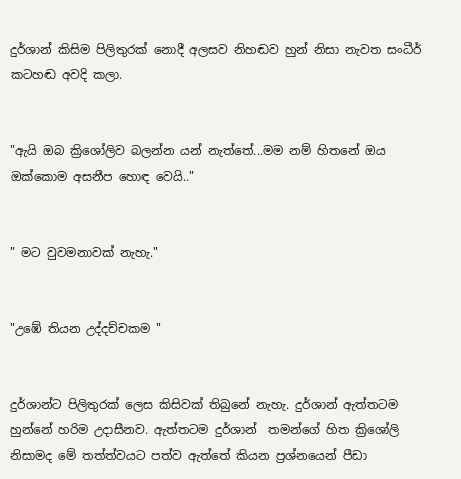දුර්ශාන් කිසිම පිලිතුරක් නොදී අලසව නිහඬව හුන් නිසා නැවත සංධීර් කටහඬ අවදි කලා.


"ඇයි ඔබ ක්‍රිශෝලිව බලන්න යන් නැත්තේ...මම නම් හිතනේ ඔය ඔක්කොම අසනීප හොඳ වෙයි.."


" මට වුවමනාවක් නැහැ."


"උඹේ තියන උද්දච්චකම "


දුර්ශාන්ට පිලිතුරක් ලෙස කිසිවක් තිබුනේ නැහැ. දුර්ශාන් ඇත්තටම හුන්නේ හරිම උදාසීනව. ඇත්තටම දුර්ශාන්  තමන්ගේ හිත ක්‍රිශෝලි නිසාමද මේ තත්ත්වයට පත්ව ඇත්තේ කියන ප්‍රශ්නයෙන් පීඩා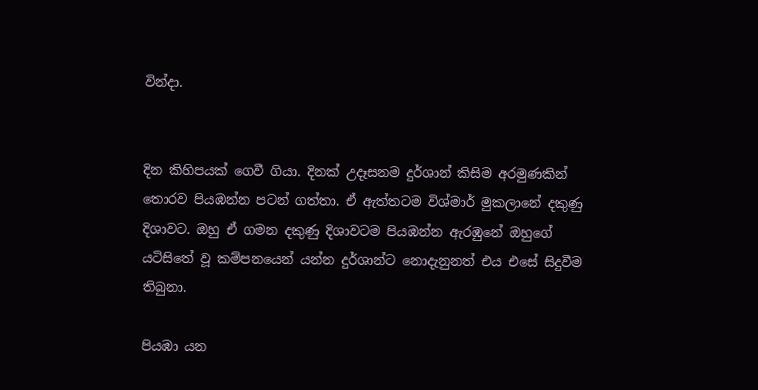වින්දා.


දින කිහිපයක් ගෙවී ගියා. දිනක් උදෑසනම දුර්ශාන් කිසිම අරමුණකින් තොරව පියඹන්න පටන් ගත්තා. ඒ ඇත්තටම විශ්මාර් මුකලානේ දකුණු දිශාවට. ඔහු ඒ ගමන දකුණු දිශාවටම පියඹන්න ඇරඹුනේ ඔහුගේ යටිසිතේ වූ කම්පනයෙන් යන්න දුර්ශාන්ට නොදැනුනත් එය එසේ සිදුවීම තිබුනා.

පියඹා යන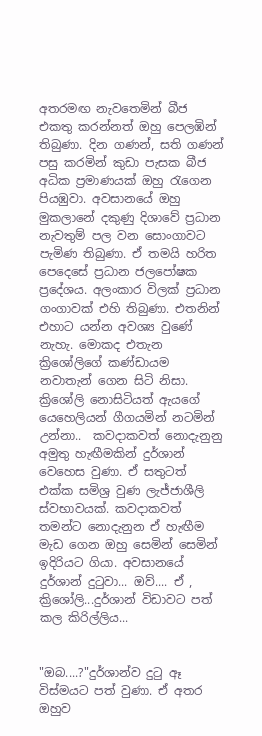අතරමඟ නැවතෙමින් බීජ එකතු කරන්නත් ඔහු පෙලඹින් තිබුණා. දින ගණන්, සති ගණන් පසු කරමින් කුඩා පැසක බීජ අධික ප්‍රමාණයක් ඔහු රැගෙන පියඹුවා. අවසානයේ ඔහු මුකලානේ දකුණු දිශාවේ ප්‍රධාන නැවතුම් පල වන සොංගාවට පැමිණ තිබුණා. ඒ තමයි හරිත පෙදෙසේ ප්‍රධාන ජලපෝෂක ප්‍රදේශය. අලංකාර විලක් ප්‍රධාන ගංගාවක් එහි තිබුණා. එතනින් එහාට යන්න අවශ්‍ය වුණේ නැහැ. මොකද එතැන ක්‍රිශෝලිගේ කණ්ඩායම නවාතැන් ගෙන සිටි නිසා. ක්‍රිශෝලි නොසිටියත් ඇයගේ යෙහෙලියන් ගීගයමින් නටමින් උන්නා..  කවදාකවත් නොදැනුනු අමුතු හැඟීමකින් දුර්ශාන් වෙහෙස වුණා. ඒ සතුටත් එක්ක සමිශ්‍ර වුණ ලැජ්ජාශීලි ස්වභාවයක්. කවදාකවත් තමන්ට නොදැනුන ඒ හැඟීම මැඩ ගෙන ඔහු සෙමින් සෙමින් ඉදිරියට ගියා. අවසානයේ දුර්ශාන් දුටුවා... ඔව්.... ඒ , ක්‍රිශෝලි...දුර්ශාන් විඩාවට පත් කල කිරිල්ලිය...


"ඔබ....?"දුර්ශාන්ව දුටු ඈ විස්මයට පත් වුණා. ඒ අතර ඔහුව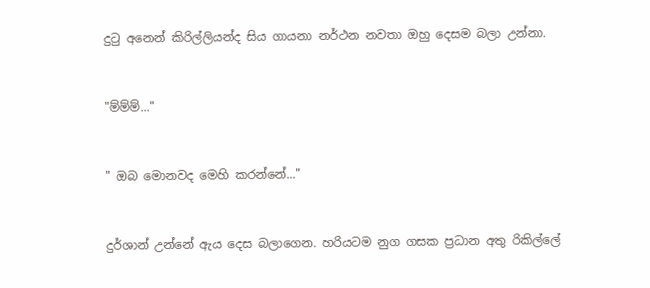දුටු අනෙන් කිරිල්ලියන්ද සිය ගායනා නර්ථන නවතා ඔහු දෙසම බලා උන්නා.


"ම්ම්ම්..."


" ඔබ මොනවද මෙහි කරන්නේ..."


දුර්ශාන් උන්නේ ඇය දෙස බලාගෙන. හරියටම නුග ගසක ප්‍රධාන අතු රිකිල්ලේ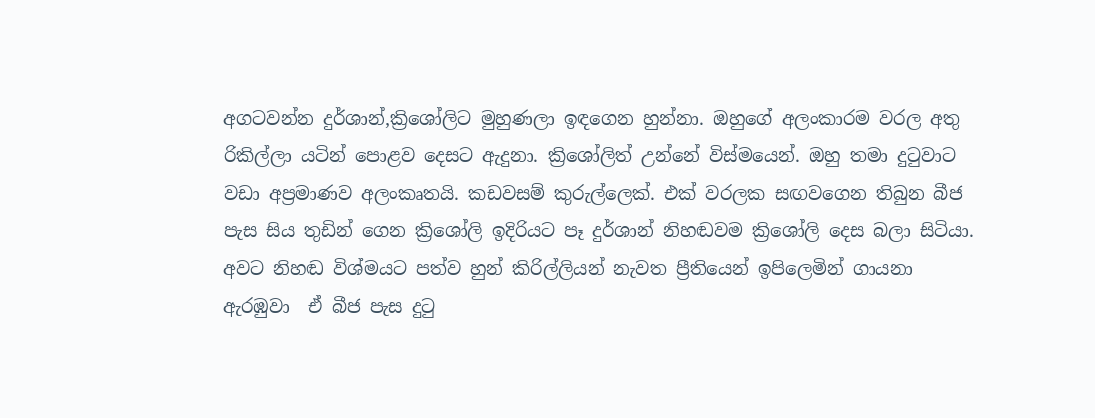අගටවන්න දුර්ශාන්,ක්‍රිශෝලිට මුහුණලා ඉඳගෙන හුන්නා. ඔහුගේ අලංකාරම වරල අතු රිකිල්ලා යටින් පොළව දෙසට ඇදුනා. ක්‍රිශෝලිත් උන්නේ විස්මයෙන්. ඔහු තමා දුටුවාට වඩා අප්‍රමාණව අලංකෘතයි. කඩවසම් කුරුල්ලෙක්. එක් වරලක සඟවගෙන තිබුන බීජ පැස සිය තුඩින් ගෙන ක්‍රිශෝලි ඉදිරියට පෑ දුර්ශාන් නිහඬවම ක්‍රිශෝලි දෙස බලා සිටියා. අවට නිහඬ විශ්මයට පත්ව හුන් කිරිල්ලියන් නැවත ප්‍රීතියෙන් ඉපිලෙමින් ගායනා ඇරඹුවා  ඒ බීජ පැස දුටු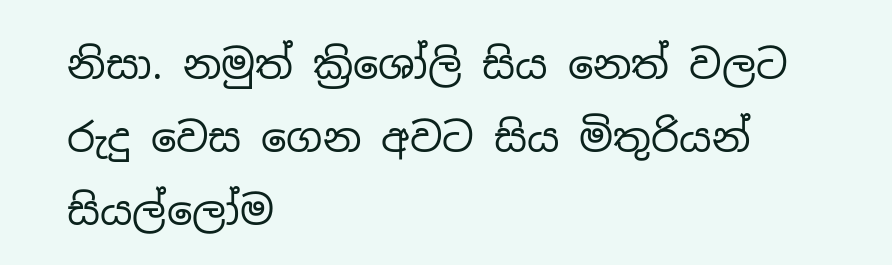නිසා. නමුත් ක්‍රිශෝලි සිය නෙත් වලට රුදු වෙස ගෙන අවට සිය මිතුරියන් සියල්ලෝම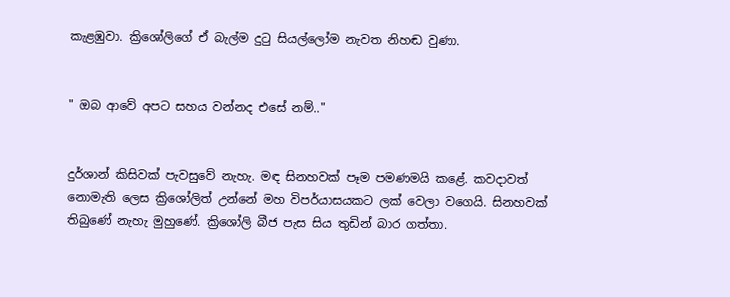කැළඹුවා. ක්‍රිශෝලිගේ ඒ බැල්ම දුටු සියල්ලෝම නැවත නිහඬ වුණා.


" ඔබ ආවේ අපට සහය වන්නද එසේ නම්.."


දුර්ශාන් කිසිවක් පැවසුවේ නැහැ. මඳ සිනහවක් පෑම පමණමයි කළේ. කවදාවත් නොමැති ලෙස ක්‍රිශෝලිත් උන්නේ මහ විපර්යාසයකට ලක් වෙලා වගෙයි. සිනහවක් තිබුණේ නැහැ මුහුණේ. ක්‍රිශෝලි බීජ පැස සි‍ය තුඩින් බාර ගත්තා.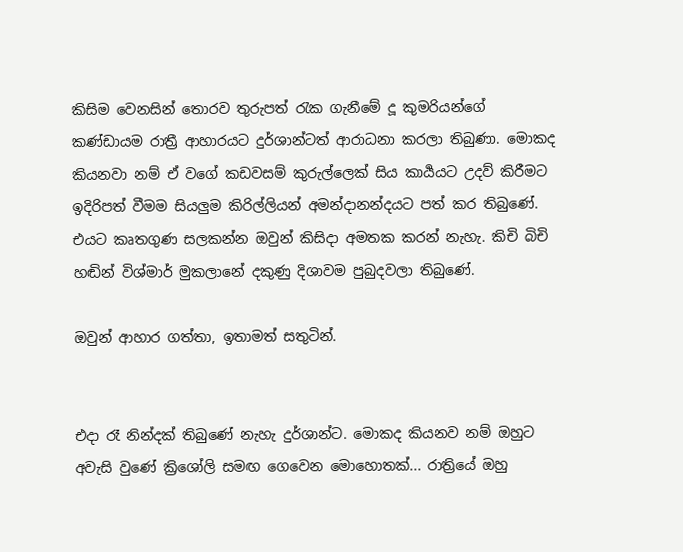කිසිම වෙනසින් තොරව තුරුපත් රැක ගැනීමේ දූ කුමරියන්ගේ කණ්ඩායම රාත්‍රී ආහාරයට දුර්ශාන්ටත් ආරාධනා කරලා තිබුණා. මොකද කියනවා නම් ඒ වගේ කඩවසම් කුරුල්ලෙක් සිය කාර්‍යයට උදව් කිරීමට ඉදිරිපත් වීමම සියලුම කිරිල්ලියන් අමන්දානන්දයට පත් කර තිබුණේ. එයට කෘතගුණ සලකන්න ඔවුන් කිසිදා අමතක කරන් නැහැ. කිචි බිචි හඬින් විශ්මාර් මුකලානේ දකුණු දිශාවම පුබුදවලා තිබුණේ.

ඔවුන් ආහාර ගත්තා, ඉතාමත් සතුටින්.


එදා රෑ නින්දක් තිබුණේ නැහැ දුර්ශාන්ට. මොකද කියනව නම් ඔහුට අවැසි වුණේ ක්‍රිශෝලි සමඟ ගෙවෙන මොහොතක්... රාත්‍රියේ ඔහු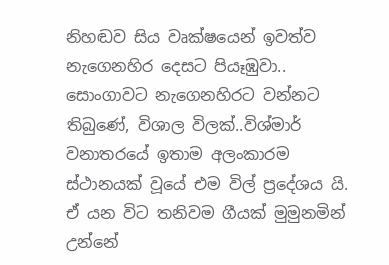නිහඬව සිය වෘක්ෂයෙන් ඉවත්ව නැගෙනහිර දෙසට පියෑඹුවා.. සොංගාවට නැගෙනහිරට වන්නට තිබුණේ, විශාල විලක්..විශ්මාර් වනාතරයේ ඉතාම අලංකාරම ස්ථානයක් වූයේ එම විල් ප්‍රදේශය යි. ඒ යන විට තනිවම ගීයක් මුමුනමින් උන්නේ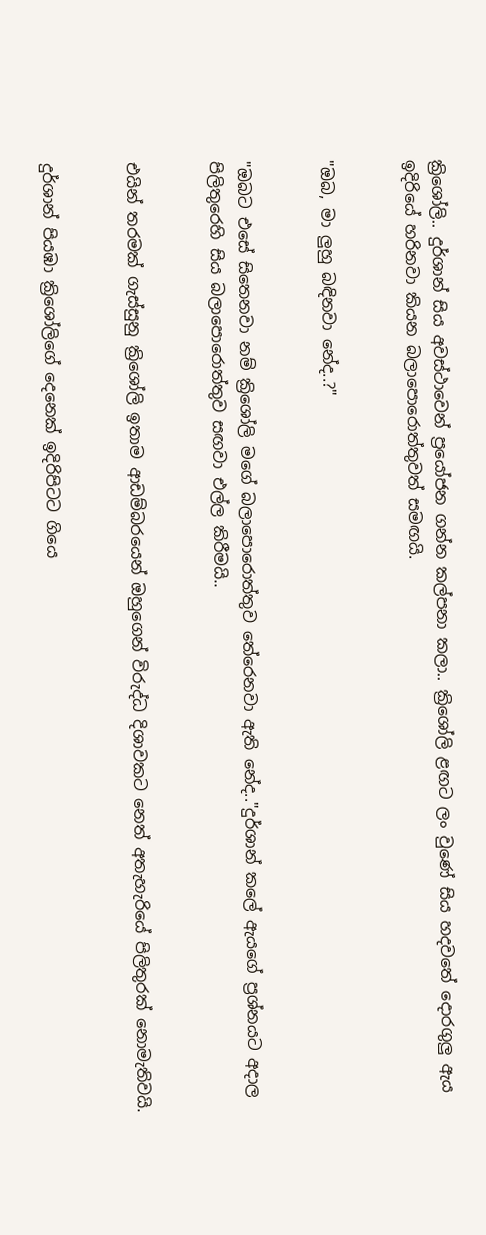ක්‍රිශෝලි.. දුර්ශාන් සිය අවස්ථාවෙන් ප්‍රයෝජන ගන්න කල්පනා කලා.. ක්‍රිශෝලි ළඟට ලං වුණේ සිය හදවතේ දොරගුලු ඇය ඉදිරියේ හරිනවා කියන බලාපොරොත්තුවත් සමඟයි.


"ඔබ, මා ලුහු බඳිනවා නේද..?"


"ඔබට එසේ සිතෙනවා නම් ක්‍රිශෝලි මගේ බලාපොරොත්තුව තේරෙනවා ඇති නේද.."දුර්ශාන් කලේ ඇයගේ ප්‍රශ්නයට අදාල පිලිතුරෙහි සිය බලාපොරොත්තුව සඟවා එල්ල කිරීමයි..


එයින් තරමක් ගැස්සුනු ක්‍රිශෝලි ඉතාම ආඩම්බරයෙන් ඔහුගෙන් විරුද්ධ දිශාවකට නෙත් අතැහැරියේ පිලිතුරක් නොමැතිවයි.


දුර්ශාන් පියඹා ක්‍රිශෝලිගේ දෙනෙක් ඉදිරිපිට‍ට ගියෙ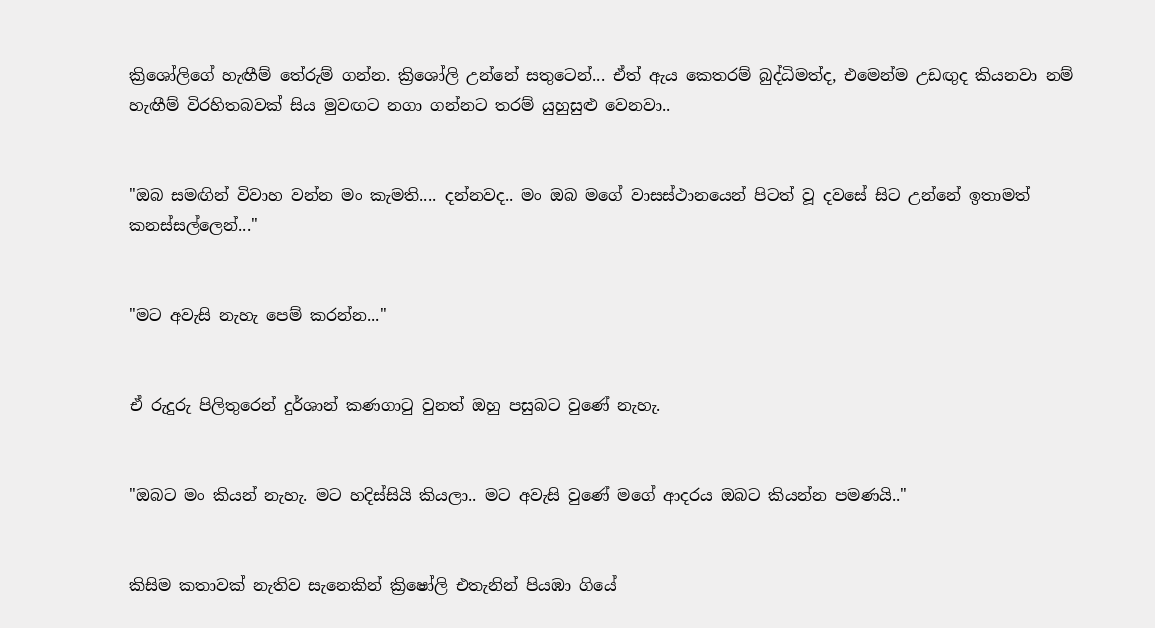ක්‍රිශෝලිගේ හැඟීම් තේරුම් ගන්න. ක්‍රිශෝලි උන්නේ සතුටෙන්... ඒත් ඇය කෙතරම් බුද්ධිමත්ද, එමෙන්ම උඩඟුද කියනවා නම් හැඟීම් විරහිතබවක් සිය මුවඟට නගා ගන්නට තරම් යුහුසුළු වෙනවා..


"ඔබ සමඟින් විවාහ වන්න මං කැමති.... දන්නවද.. මං ඔබ මගේ වාසස්ථානයෙන් පිටත් වූ දවසේ සිට උන්නේ ඉතාමත් කනස්සල්ලෙන්..."


"මට අවැසි නැහැ පෙම් කරන්න..."


ඒ රුදුරු පිලිතුරෙන් දුර්ශාන් කණගාටු වුනත් ඔහු පසුබට වුණේ නැහැ.


"ඔබට මං කියන් නැහැ. මට හදිස්සියි කියලා.. මට අවැසි වුණේ මගේ ආදරය ඔබට කියන්න පමණයි.."


කිසිම කතාවක් නැතිව සැනෙකින් ක්‍රිෂෝලි එතැනින් පියඹා ගියේ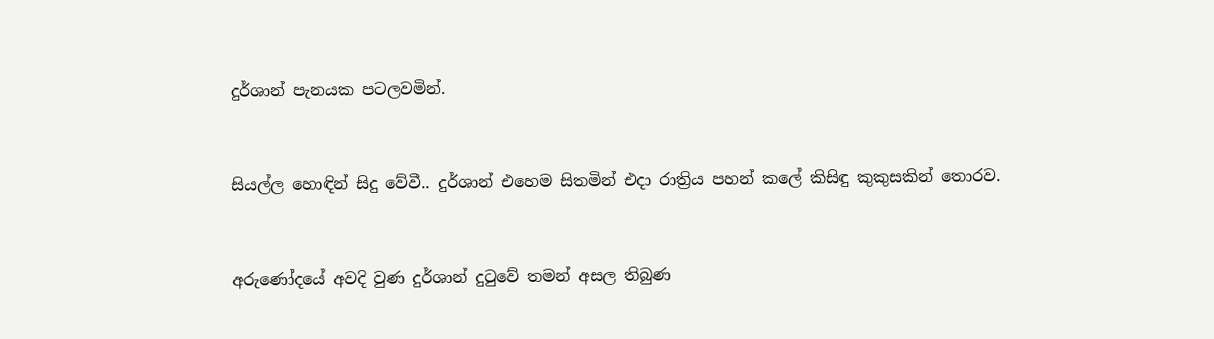දුර්ශාන් පැනයක පටලවමින්.


සියල්ල හොඳින් සිදු වේවී.. දුර්ශාන් එහෙම සිතමින් එදා රාත්‍රිය පහන් කලේ කිසිඳු කුකුසකින් තොරව.


අරුණෝදයේ අවදි වුණ දුර්ශාන් දුටුවේ තමන් අසල තිබුණ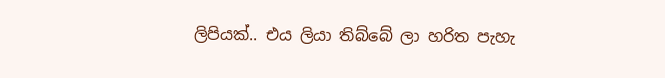ලිපියක්.. එය ලියා තිබ්බේ ලා හරිත පැහැ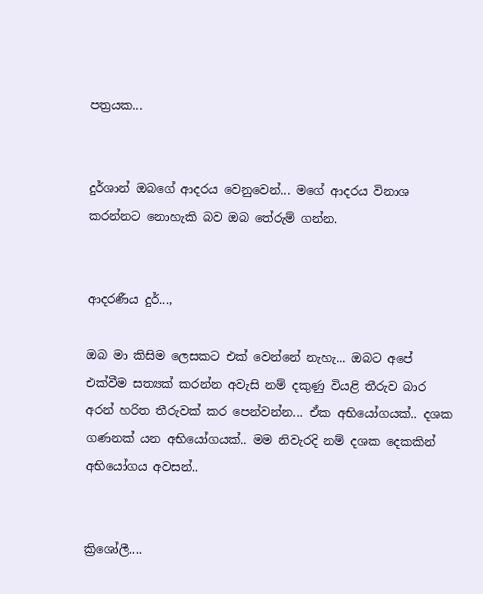පත්‍රයක...


දුර්ශාන් ඔබගේ ආදරය වෙනුවෙන්... මගේ ආදරය විනාශ කරන්නට නොහැකි බව ඔබ තේරුම් ගන්න.


ආදරණීය දුර්...,

ඔබ මා කිසිම ලෙසකට එක් වෙන්නේ නැහැ... ඔබට අපේ එක්වීම සත්‍යක් කරන්න අවැසි නම් දකුණු වියළි තීරුව බාර අරන් හරිත තීරුවක් කර පෙන්වන්න... ඒක අභියෝගයක්.. දශක ගණනක් යන අභියෝගයක්.. මම නිවැරදි නම් දශක දෙකකින් අභියෝගය අවසන්..


ක්‍රිශෝලී....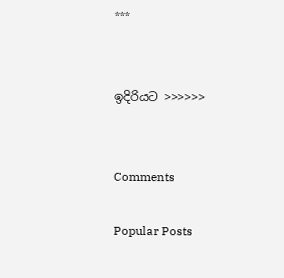***


ඉදිරියට >>>>>>


Comments

Popular Posts